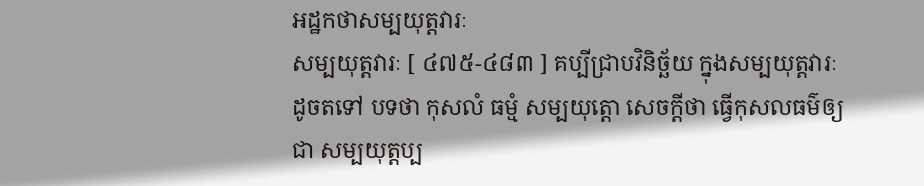អដ្ឋកថាសម្បយុត្តវារៈ
សម្បយុត្តវារៈ [ ៤៧៥-៤៨៣ ] គប្បីជ្រាបវិនិច្ឆ័យ ក្នុងសម្បយុត្តវារៈដូចតទៅ បទថា កុសលំ ធម្មំ សម្បយុត្តោ សេចក្តីថា ធ្វើកុសលធម៌ឲ្យជា សម្បយុត្តប្ប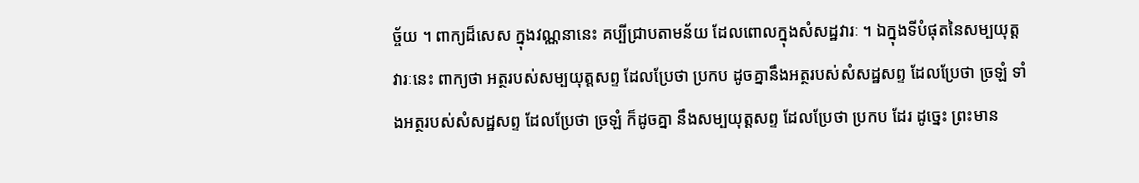ច្ច័យ ។ ពាក្យដ៏សេស ក្នុងវណ្ណនានេះ គប្បីជ្រាបតាមន័យ ដែលពោលក្នុងសំសដ្ឋវារៈ ។ ឯក្នុងទីបំផុតនៃសម្បយុត្តវារៈនេះ ពាក្យថា អត្ថរបស់សម្បយុត្តសព្ទ ដែលប្រែថា ប្រកប ដូចគ្នានឹងអត្ថរបស់សំសដ្ឋសព្ទ ដែលប្រែថា ច្រឡំ ទាំងអត្ថរបស់សំសដ្ឋសព្ទ ដែលប្រែថា ច្រឡំ ក៏ដូចគ្នា នឹងសម្បយុត្តសព្ទ ដែលប្រែថា ប្រកប ដែរ ដូច្នេះ ព្រះមាន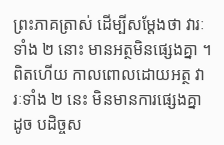ព្រះភាគត្រាស់ ដើម្បីសម្តែងថា វារៈទាំង ២ នោះ មានអត្ថមិនផ្សេងគ្នា ។ ពិតហើយ កាលពោលដោយអត្ថ វារៈទាំង ២ នេះ មិនមានការផ្សេងគ្នា ដូច បដិច្ចស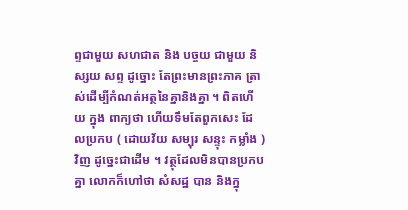ព្ទជាមួយ សហជាត និង បច្ចយ ជាមួយ និស្សយ សព្ទ ដូច្នោះ តែព្រះមានព្រះភាគ ត្រាស់ដើម្បីកំណត់អត្ថនៃគ្នានិងគ្នា ។ ពិតហើយ ក្នុង ពាក្យថា ហើយទឹមតែពួកសេះ ដែលប្រកប ( ដោយវ័យ សម្បុរ សន្ទុះ កម្លាំង ) វិញ ដូច្នេះជាដើម ។ វត្ថុដែលមិនបានប្រកបគ្នា លោកក៏ហៅថា សំសដ្ឋ បាន និងក្នុ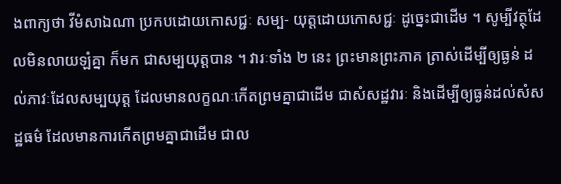ងពាក្យថា វីមំសាឯណា ប្រកបដោយកោសជ្ជៈ សម្ប- យុត្តដោយកោសជ្ជៈ ដូច្នេះជាដើម ។ សូម្បីវត្ថុដែលមិនលាយឡំគ្នា ក៏មក ជាសម្បយុត្តបាន ។ វារៈទាំង ២ នេះ ព្រះមានព្រះភាគ ត្រាស់ដើម្បីឲ្យធ្ងន់ ដល់ភាវៈដែលសម្បយុត្ត ដែលមានលក្ខណៈកើតព្រមគ្នាជាដើម ជាសំសដ្ឋវារៈ និងដើម្បីឲ្យធ្ងន់ដល់សំសដ្ឋធម៌ ដែលមានការកើតព្រមគ្នាជាដើម ជាល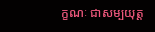ក្ខណៈ ជាសម្បយុត្ត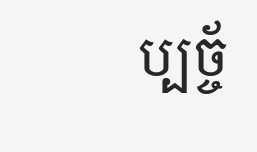ប្បច្ច័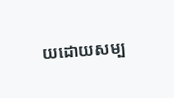យដោយសម្ប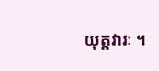យុត្តវារៈ ។